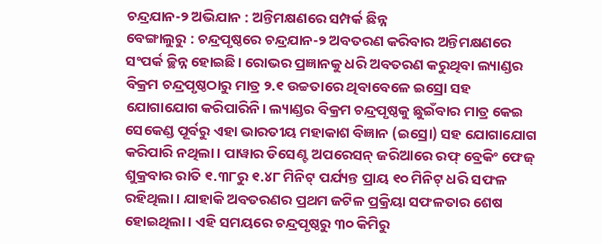ଚନ୍ଦ୍ରଯାନ-୨ ଅଭିଯାନ : ଅନ୍ତିମକ୍ଷଣରେ ସମ୍ପର୍କ ଛିନ୍ନ
ବେଙ୍ଗାଲୁରୁ : ଚନ୍ଦ୍ରପୃଷ୍ଠରେ ଚନ୍ଦ୍ରଯାନ-୨ ଅବତରଣ କରିବାର ଅନ୍ତିମକ୍ଷଣରେ ସଂପର୍କ ଚ୍ଛିନ୍ନ ହୋଇଛି। ରୋଭର ପ୍ରଜ୍ଞାନକୁ ଧରି ଅବତରଣ କରୁଥିବା ଲ୍ୟାଣ୍ଡର ବିକ୍ରମ ଚନ୍ଦ୍ରପୃଷ୍ଠଠାରୁ ମାତ୍ର ୨.୧ ଉଚ୍ଚତାରେ ଥିବାବେଳେ ଇସ୍ରୋ ସହ ଯୋଗାଯୋଗ କରିପାରିନି। ଲ୍ୟାଣ୍ଡର ବିକ୍ରମ ଚନ୍ଦ୍ରପୃଷ୍ଠକୁ ଛୁଇଁବାର ମାତ୍ର କେଇ ସେକେଣ୍ଡ ପୂର୍ବରୁ ଏହା ଭାରତୀୟ ମହାକାଶ ବିଜ୍ଞାନ (ଇସ୍ରୋ) ସହ ଯୋଗାଯୋଗ କରିପାରି ନଥିଲା। ପାୱାର ଡିସେଣ୍ଟ ଅପରେସନ୍ ଜରିଆରେ ରଫ୍ ବ୍ରେକିଂ ଫେଜ୍ ଶୁକ୍ରବାର ରାତି ୧.୩୮ରୁ ୧.୪୮ ମିନିଟ୍ ପର୍ଯ୍ୟନ୍ତ ପ୍ରାୟ ୧୦ ମିନିଟ୍ ଧରି ସଫଳ ରହିଥିଲା। ଯାହାକି ଅବତରଣର ପ୍ରଥମ ଜଟିଳ ପ୍ରକ୍ରିୟା ସଫଳତାର ଶେଷ ହୋଇଥିଲା। ଏହି ସମୟରେ ଚନ୍ଦ୍ରପୃଷ୍ଠରୁ ୩୦ କିମିରୁ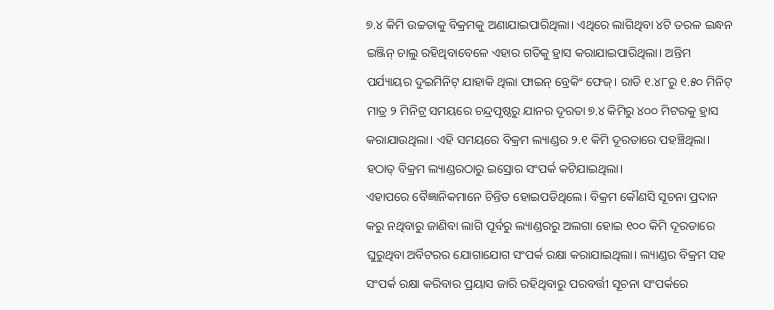୭.୪ କିମି ଉଚ୍ଚତାକୁ ବିକ୍ରମକୁ ଅଣାଯାଇପାରିଥିଲା। ଏଥିରେ ଲାଗିଥିବା ୪ଟି ତରଳ ଇନ୍ଧନ ଇଞ୍ଜିନ୍ ଚାଲୁ ରହିଥିବାବେଳେ ଏହାର ଗତିକୁ ହ୍ରାସ କରାଯାଇପାରିଥିଲା। ଅନ୍ତିମ ପର୍ଯ୍ୟାୟର ଦୁଇମିନିଟ୍ ଯାହାକି ଥିଲା ଫାଇନ୍ ବ୍ରେକିଂ ଫେଜ୍। ରାତି ୧.୪୮ରୁ ୧.୫୦ ମିନିଟ୍ ମାତ୍ର ୨ ମିନିଟ୍ର ସମୟରେ ଚନ୍ଦ୍ରପୃଷ୍ଠରୁ ଯାନର ଦୂରତା ୭.୪ କିମିରୁ ୪୦୦ ମିଟରକୁ ହ୍ରାସ କରାଯାଉଥିଲା। ଏହି ସମୟରେ ବିକ୍ରମ ଲ୍ୟାଣ୍ଡର ୨.୧ କିମି ଦୂରତାରେ ପହଞ୍ଚିଥିଲା। ହଠାତ୍ ବିକ୍ରମ ଲ୍ୟାଣ୍ଡରଠାରୁ ଇସ୍ରୋର ସଂପର୍କ କଟିଯାଇଥିଲା।
ଏହାପରେ ବୈଜ୍ଞାନିକମାନେ ଚିନ୍ତିତ ହୋଇପଡିଥିଲେ। ବିକ୍ରମ କୌଣସି ସୂଚନା ପ୍ରଦାନ କରୁ ନଥିବାରୁ ଜାଣିବା ଲାଗି ପୂର୍ବରୁ ଲ୍ୟାଣ୍ଡରରୁ ଅଲଗା ହୋଇ ୧୦୦ କିମି ଦୂରତାରେ ଘୁରୁଥିବା ଅର୍ବିଟରର ଯୋଗାଯୋଗ ସଂପର୍କ ରକ୍ଷା କରାଯାଇଥିଲା। ଲ୍ୟାଣ୍ଡର ବିକ୍ରମ ସହ ସଂପର୍କ ରକ୍ଷା କରିବାର ପ୍ରୟାସ ଜାରି ରହିଥିବାରୁ ପରବର୍ତ୍ତୀ ସୂଚନା ସଂପର୍କରେ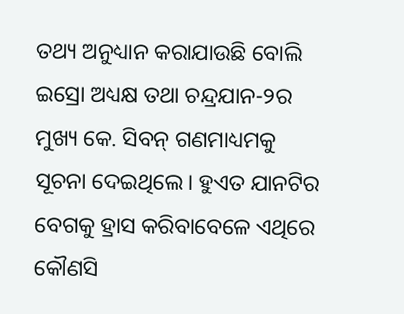ତଥ୍ୟ ଅନୁଧ୍ୟାନ କରାଯାଉଛି ବୋଲି ଇସ୍ରୋ ଅଧ୍ୟକ୍ଷ ତଥା ଚନ୍ଦ୍ରଯାନ-୨ର ମୁଖ୍ୟ କେ. ସିବନ୍ ଗଣମାଧ୍ୟମକୁ ସୂଚନା ଦେଇଥିଲେ। ହୁଏତ ଯାନଟିର ବେଗକୁ ହ୍ରାସ କରିବାବେଳେ ଏଥିରେ କୌଣସି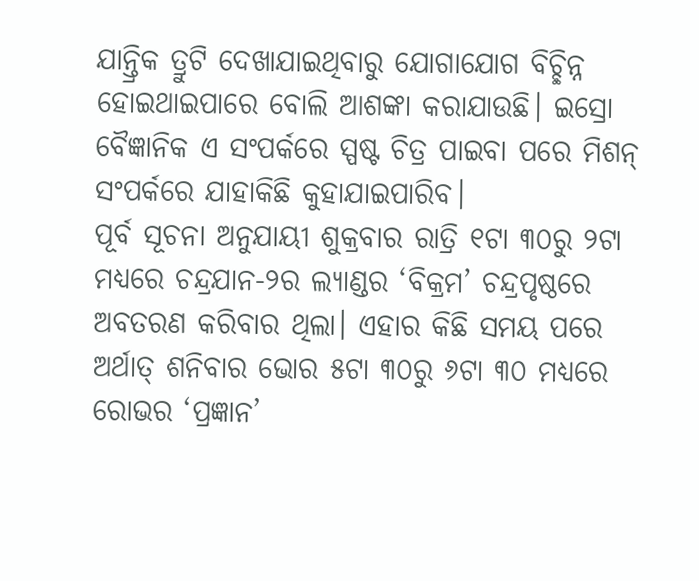ଯାନ୍ତ୍ରିକ ତ୍ରୁଟି ଦେଖାଯାଇଥିବାରୁ ଯୋଗାଯୋଗ ବିଚ୍ଛିନ୍ନ ହୋଇଥାଇପାରେ ବୋଲି ଆଶଙ୍କା କରାଯାଉଛି। ଇସ୍ରୋ ବୈଜ୍ଞାନିକ ଏ ସଂପର୍କରେ ସ୍ପଷ୍ଟ ଚିତ୍ର ପାଇବା ପରେ ମିଶନ୍ ସଂପର୍କରେ ଯାହାକିଛି କୁହାଯାଇପାରିବ।
ପୂର୍ବ ସୂଚନା ଅନୁଯାୟୀ ଶୁକ୍ରବାର ରାତ୍ରି ୧ଟା ୩୦ରୁ ୨ଟା ମଧ୍ୟରେ ଚନ୍ଦ୍ରଯାନ-୨ର ଲ୍ୟାଣ୍ଡର ‘ବିକ୍ରମ’ ଚନ୍ଦ୍ରପୃଷ୍ଠରେ ଅବତରଣ କରିବାର ଥିଲା। ଏହାର କିଛି ସମୟ ପରେ ଅର୍ଥାତ୍ ଶନିବାର ଭୋର ୫ଟା ୩୦ରୁ ୬ଟା ୩୦ ମଧ୍ୟରେ ରୋଭର ‘ପ୍ରଜ୍ଞାନ’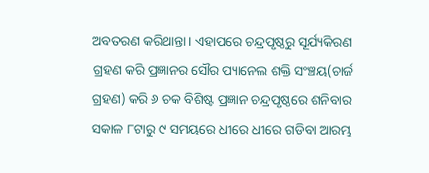ଅବତରଣ କରିଥାନ୍ତା। ଏହାପରେ ଚନ୍ଦ୍ରପୃଷ୍ଠରୁ ସୂର୍ଯ୍ୟକିରଣ ଗ୍ରହଣ କରି ପ୍ରଜ୍ଞାନର ସୌର ପ୍ୟାନେଲ ଶକ୍ତି ସଂଞ୍ଚୟ(ଚାର୍ଜ ଗ୍ରହଣ) କରି ୬ ଚକ ବିଶିଷ୍ଟ ପ୍ରଜ୍ଞାନ ଚନ୍ଦ୍ରପୃଷ୍ଠରେ ଶନିବାର ସକାଳ ୮ଟାରୁ ୯ ସମୟରେ ଧୀରେ ଧୀରେ ଗଡିବା ଆରମ୍ଭ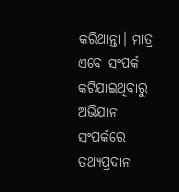କରିଥାନ୍ତା। ମାତ୍ର ଏବେ ସଂପର୍କ କଟିଯାଇଥିବାରୁ ଅଭିଯାନ ସଂପର୍କରେ ତଥ୍ୟପ୍ରଦାନ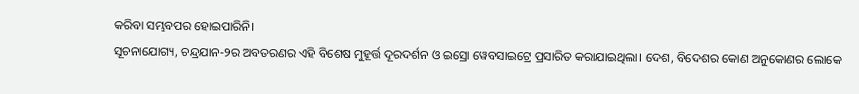କରିବା ସମ୍ଭବପର ହୋଇପାରିନି।
ସୂଚନାଯୋଗ୍ୟ, ଚନ୍ଦ୍ରଯାନ-୨ର ଅବତରଣର ଏହି ବିଶେଷ ମୁହୂର୍ତ୍ତ ଦୂରଦର୍ଶନ ଓ ଇସ୍ରୋ ୱେବସାଇଟ୍ରେ ପ୍ରସାରିତ କରାଯାଇଥିଲା। ଦେଶ, ବିଦେଶର କୋଣ ଅନୁକୋଣର ଲୋକେ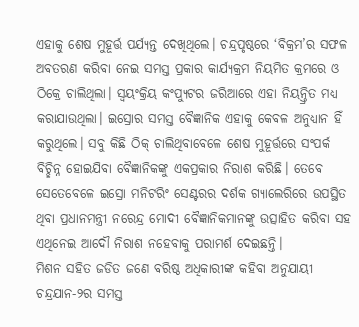ଏହାକୁ ଶେଷ ମୁହୂର୍ତ୍ତ ପର୍ଯ୍ୟନ୍ତ ଦେଖିଥିଲେ। ଚନ୍ଦ୍ରପୃଷ୍ଠରେ ‘ବିକ୍ରମ’ର ସଫଳ ଅବତରଣ କରିବା ନେଇ ସମସ୍ତ ପ୍ରକାର କାର୍ଯ୍ୟକ୍ରମ ନିୟମିତ କ୍ରମରେ ଓ ଠିକ୍ରେ ଚାଲିଥିଲା। ସ୍ବୟଂକ୍ରିୟ କଂପ୍ୟୁଟର ଜରିଆରେ ଏହା ନିୟନ୍ତ୍ରିତ ମଧ୍ୟ କରାଯାଉଥିଲା। ଇସ୍ରୋର ସମସ୍ତ ବୈଜ୍ଞାନିକ ଏହାକୁ କେବଳ ଅନୁଧ୍ୟାନ ହିଁ କରୁଥିଲେ। ସବୁ କିଛି ଠିକ୍ ଚାଲିଥିବାବେଳେ ଶେଷ ମୁହୂର୍ତ୍ତରେ ସଂପର୍କ ବିଚ୍ଛିନ୍ନ ହୋଇଯିବା ବୈଜ୍ଞାନିକଙ୍କୁ ଏକପ୍ରକାର ନିରାଶ କରିଛି। ତେବେ ସେତେବେଳେ ଇସ୍ରୋ ମନିଟରିଂ ସେଣ୍ଟରର ଦର୍ଶକ ଗ୍ୟାଲେରିରେ ଉପସ୍ଥିତ ଥିବା ପ୍ରଧାନମନ୍ତ୍ରୀ ନରେନ୍ଦ୍ର ମୋଦୀ ବୈଜ୍ଞାନିକମାନଙ୍କୁ ଉତ୍ସାହିତ କରିବା ସହ ଏଥିନେଇ ଆଦୌ ନିରାଶ ନହେବାକୁ ପରାମର୍ଶ ଦେଇଛନ୍ତି।
ମିଶନ ସହିତ ଜଡିତ ଜଣେ ବରିଷ୍ଠ ଅଧିକାରୀଙ୍କ କହିବା ଅନୁଯାୟୀ ଚନ୍ଦ୍ରଯାନ-୨ର ସମସ୍ତ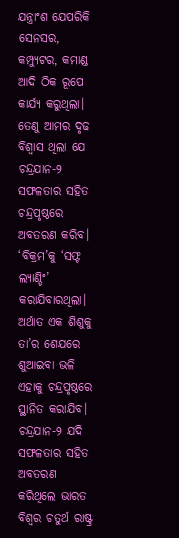ଯନ୍ତ୍ରାଂଶ ଯେପରିକି ସେନସର, କମ୍ପ୍ୟୁଟର, କମାଣ୍ଡ ଆଦି ଠିକ ରୂପେ କାର୍ଯ୍ୟ କରୁଥିଲା। ତେଣୁ ଆମର ଦୃଢ ବିଶ୍ବାସ ଥିଲା ଯେ ଚନ୍ଦ୍ରଯାନ-୨ ସଫଳତାର ସହିତ ଚନ୍ଦ୍ରପୃଷ୍ଠରେ ଅବତରଣ କରିବ। ‘ବିକ୍ରମ’କୁ ‘ସଫ୍ଟ ଲ୍ୟାଣ୍ଡିଂ’ କରାଯିବାରଥିଲା। ଅର୍ଥାତ ଏକ ଶିଶୁକୁ ତା’ର ଶେଯରେ ଶୁଆଇବା ଭଳି ଏହାକୁ ଚନ୍ଦ୍ରପୃଷ୍ଠରେ ସ୍ଥାନିତ କରାଯିବ। ଚନ୍ଦ୍ରଯାନ-୨ ଯଦି ସଫଳତାର ସହିତ ଅବତରଣ କରିଥିଲେ ଭାରତ ବିଶ୍ବର ଚତୁର୍ଥ ରାଷ୍ଟ୍ର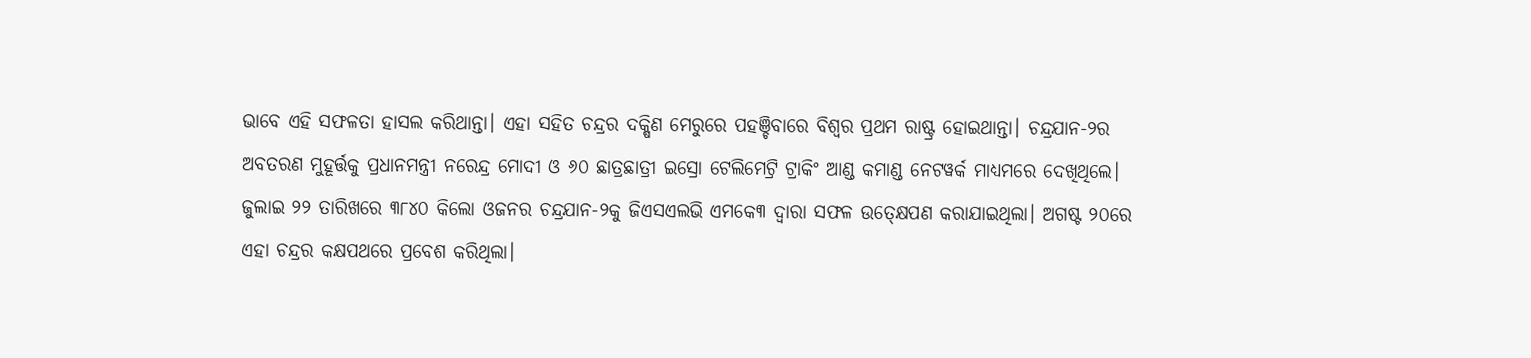ଭାବେ ଏହି ସଫଳତା ହାସଲ କରିଥାନ୍ତା। ଏହା ସହିତ ଚନ୍ଦ୍ରର ଦକ୍ଷିଣ ମେରୁରେ ପହଞ୍ଚିବାରେ ବିଶ୍ବର ପ୍ରଥମ ରାଷ୍ଟ୍ର ହୋଇଥାନ୍ତା। ଚନ୍ଦ୍ରଯାନ-୨ର ଅବତରଣ ମୁହୂର୍ତ୍ତକୁ ପ୍ରଧାନମନ୍ତ୍ରୀ ନରେନ୍ଦ୍ର ମୋଦୀ ଓ ୬୦ ଛାତ୍ରଛାତ୍ରୀ ଇସ୍ରୋ ଟେଲିମେଟ୍ରି ଟ୍ରାକିଂ ଆଣ୍ଡ କମାଣ୍ଡ ନେଟୱର୍କ ମାଧ୍ୟମରେ ଦେଖିଥିଲେ। ଜୁଲାଇ ୨୨ ତାରିଖରେ ୩୮୪୦ କିଲୋ ଓଜନର ଚନ୍ଦ୍ରଯାନ-୨କୁ ଜିଏସଏଲଭି ଏମକେ୩ ଦ୍ବାରା ସଫଳ ଉତ୍କ୍ଷେପଣ କରାଯାଇଥିଲା। ଅଗଷ୍ଟ ୨୦ରେ ଏହା ଚନ୍ଦ୍ରର କକ୍ଷପଥରେ ପ୍ରବେଶ କରିଥିଲା।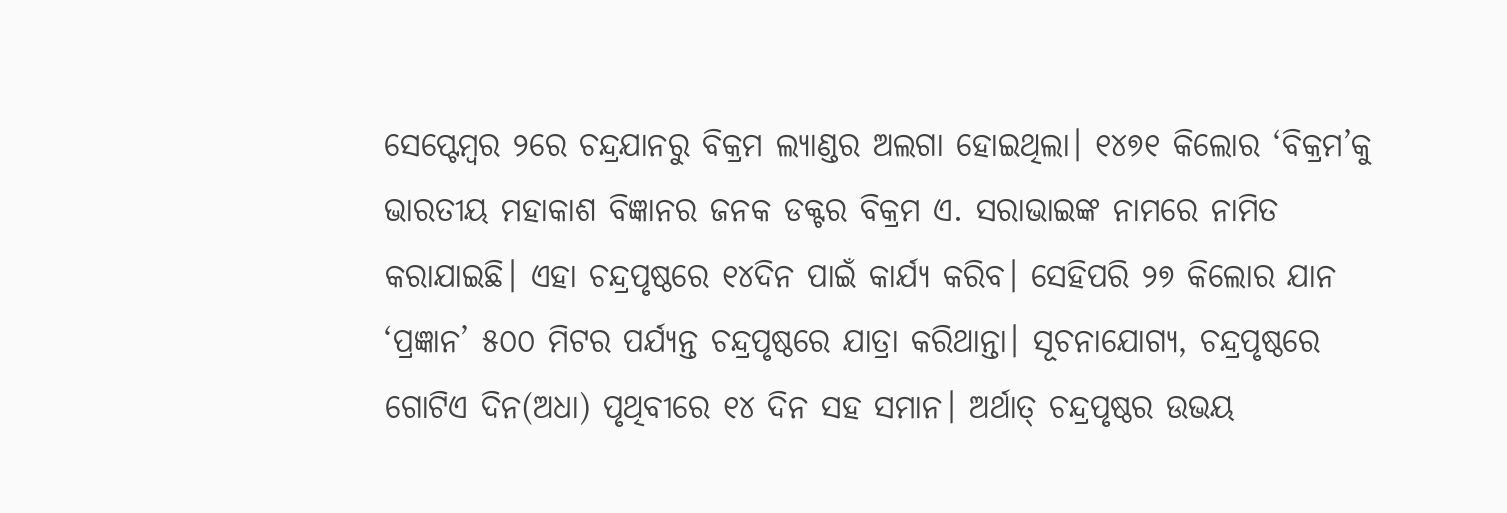ସେପ୍ଟେମ୍ବର ୨ରେ ଚନ୍ଦ୍ରଯାନରୁ ବିକ୍ରମ ଲ୍ୟାଣ୍ଡର ଅଲଗା ହୋଇଥିଲା। ୧୪୭୧ କିଲୋର ‘ବିକ୍ରମ’କୁ ଭାରତୀୟ ମହାକାଶ ବିଜ୍ଞାନର ଜନକ ଡକ୍ଟର ବିକ୍ରମ ଏ. ସରାଭାଇଙ୍କ ନାମରେ ନାମିତ କରାଯାଇଛି। ଏହା ଚନ୍ଦ୍ରପୃଷ୍ଠରେ ୧୪ଦିନ ପାଇଁ କାର୍ଯ୍ୟ କରିବ। ସେହିପରି ୨୭ କିଲୋର ଯାନ ‘ପ୍ରଜ୍ଞାନ’ ୫୦୦ ମିଟର ପର୍ଯ୍ୟନ୍ତ ଚନ୍ଦ୍ରପୃଷ୍ଠରେ ଯାତ୍ରା କରିଥାନ୍ତା। ସୂଚନାଯୋଗ୍ୟ, ଚନ୍ଦ୍ରପୃଷ୍ଠରେ ଗୋଟିଏ ଦିନ(ଅଧା) ପୃଥିବୀରେ ୧୪ ଦିନ ସହ ସମାନ। ଅର୍ଥାତ୍ ଚନ୍ଦ୍ରପୃଷ୍ଠର ଉଭୟ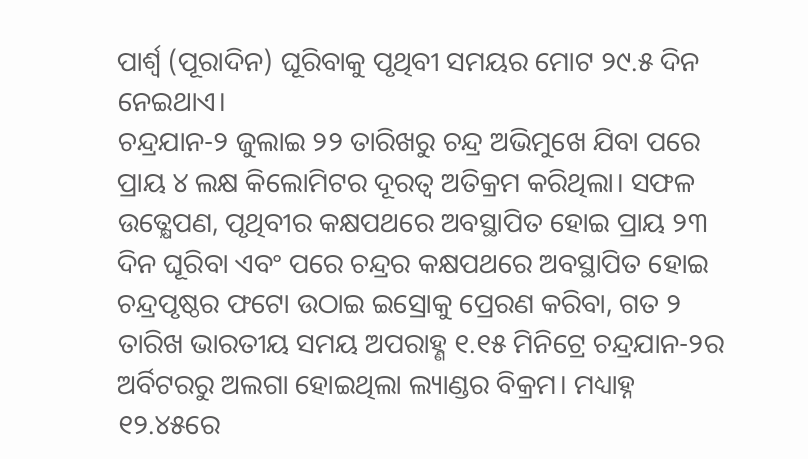ପାର୍ଶ୍ବ (ପୂରାଦିନ) ଘୂରିବାକୁ ପୃଥିବୀ ସମୟର ମୋଟ ୨୯.୫ ଦିନ ନେଇଥାଏ।
ଚନ୍ଦ୍ରଯାନ-୨ ଜୁଲାଇ ୨୨ ତାରିଖରୁ ଚନ୍ଦ୍ର ଅଭିମୁଖେ ଯିବା ପରେ ପ୍ରାୟ ୪ ଲକ୍ଷ କିଲୋମିଟର ଦୂରତ୍ବ ଅତିକ୍ରମ କରିଥିଲା। ସଫଳ ଉତ୍କ୍ଷେପଣ, ପୃଥିବୀର କକ୍ଷପଥରେ ଅବସ୍ଥାପିତ ହୋଇ ପ୍ରାୟ ୨୩ ଦିନ ଘୂରିବା ଏବଂ ପରେ ଚନ୍ଦ୍ରର କକ୍ଷପଥରେ ଅବସ୍ଥାପିତ ହୋଇ ଚନ୍ଦ୍ରପୃଷ୍ଠର ଫଟୋ ଉଠାଇ ଇସ୍ରୋକୁ ପ୍ରେରଣ କରିବା, ଗତ ୨ ତାରିଖ ଭାରତୀୟ ସମୟ ଅପରାହ୍ଣ ୧.୧୫ ମିନିଟ୍ରେ ଚନ୍ଦ୍ରଯାନ-୨ର ଅର୍ବିଟରରୁ ଅଲଗା ହୋଇଥିଲା ଲ୍ୟାଣ୍ଡର ବିକ୍ରମ। ମଧ୍ୟାହ୍ନ ୧୨.୪୫ରେ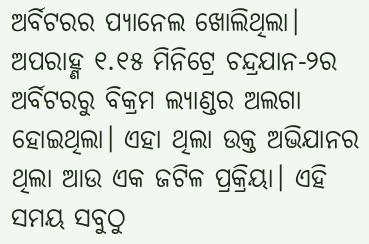ଅର୍ବିଟରର ପ୍ୟାନେଲ ଖୋଲିଥିଲା। ଅପରାହ୍ଣ ୧.୧୫ ମିନିଟ୍ରେ ଚନ୍ଦ୍ରଯାନ-୨ର ଅର୍ବିଟରରୁ ବିକ୍ରମ ଲ୍ୟାଣ୍ଡର ଅଲଗା ହୋଇଥିଲା। ଏହା ଥିଲା ଉକ୍ତ ଅଭିଯାନର ଥିଲା ଆଉ ଏକ ଜଟିଳ ପ୍ରକ୍ରିୟା। ଏହି ସମୟ ସବୁଠୁ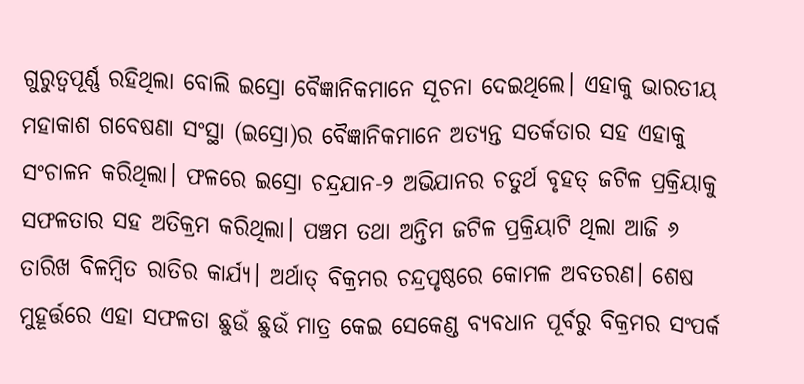ଗୁରୁତ୍ବପୂର୍ଣ୍ଣ ରହିଥିଲା ବୋଲି ଇସ୍ରୋ ବୈଜ୍ଞାନିକମାନେ ସୂଚନା ଦେଇଥିଲେ। ଏହାକୁ ଭାରତୀୟ ମହାକାଶ ଗବେଷଣା ସଂସ୍ଥା (ଇସ୍ରୋ)ର ବୈଜ୍ଞାନିକମାନେ ଅତ୍ୟନ୍ତ ସତର୍କତାର ସହ ଏହାକୁ ସଂଚାଳନ କରିଥିଲା। ଫଳରେ ଇସ୍ରୋ ଚନ୍ଦ୍ରଯାନ-୨ ଅଭିଯାନର ଚତୁର୍ଥ ବୃହତ୍ ଜଟିଳ ପ୍ରକ୍ରିୟାକୁ ସଫଳତାର ସହ ଅତିକ୍ରମ କରିଥିଲା। ପଞ୍ଚମ ତଥା ଅନ୍ତିମ ଜଟିଳ ପ୍ରକ୍ରିୟାଟି ଥିଲା ଆଜି ୬ ତାରିଖ ବିଳମ୍ବିତ ରାତିର କାର୍ଯ୍ୟ। ଅର୍ଥାତ୍ ବିକ୍ରମର ଚନ୍ଦ୍ରପୃଷ୍ଠରେ କୋମଳ ଅବତରଣ। ଶେଷ ମୁହୂର୍ତ୍ତରେ ଏହା ସଫଳତା ଛୁଉଁ ଛୁଉଁ ମାତ୍ର କେଇ ସେକେଣ୍ଡ ବ୍ୟବଧାନ ପୂର୍ବରୁ ବିକ୍ରମର ସଂପର୍କ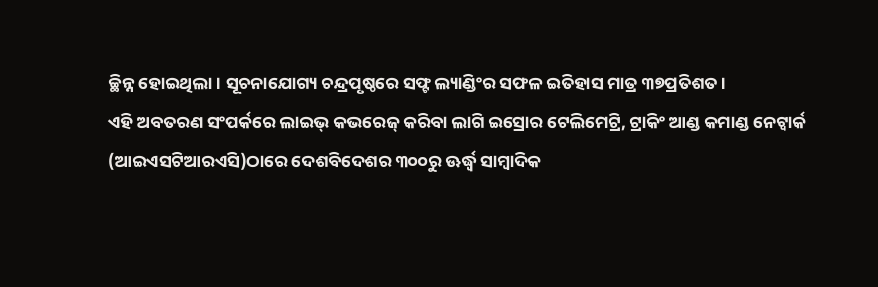ଚ୍ଛିନ୍ନ ହୋଇଥିଲା। ସୂଚନାଯୋଗ୍ୟ ଚନ୍ଦ୍ରପୃଷ୍ଠରେ ସଫ୍ଟ ଲ୍ୟାଣ୍ଡିଂର ସଫଳ ଇତିହାସ ମାତ୍ର ୩୭ପ୍ରତିଶତ।
ଏହି ଅବତରଣ ସଂପର୍କରେ ଲାଇଭ୍ କଭରେଜ୍ କରିବା ଲାଗି ଇସ୍ରୋର ଟେଲିମେଟ୍ରି, ଟ୍ରାକିଂ ଆଣ୍ଡ କମାଣ୍ଡ ନେଟ୍ୱାର୍କ (ଆଇଏସଟିଆରଏସି)ଠାରେ ଦେଶବିଦେଶର ୩୦୦ରୁ ଊର୍ଦ୍ଧ୍ବ ସାମ୍ବାଦିକ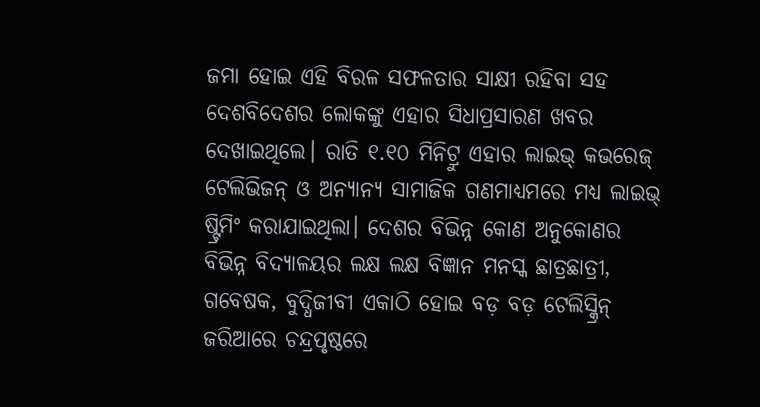ଜମା ହୋଇ ଏହି ବିରଳ ସଫଳତାର ସାକ୍ଷୀ ରହିବା ସହ ଦେଶବିଦେଶର ଲୋକଙ୍କୁ ଏହାର ସିଧାପ୍ରସାରଣ ଖବର ଦେଖାଇଥିଲେ। ରାତି ୧.୧୦ ମିନିଟ୍ରୁ ଏହାର ଲାଇଭ୍ କଭରେଜ୍ ଟେଲିଭିଜନ୍ ଓ ଅନ୍ୟାନ୍ୟ ସାମାଜିକ ଗଣମାଧ୍ୟମରେ ମଧ୍ୟ ଲାଇଭ୍ ଷ୍ଟ୍ରିମିଂ କରାଯାଇଥିଲା। ଦେଶର ବିଭିନ୍ନ କୋଣ ଅନୁକୋଣର ବିଭିନ୍ନ ବିଦ୍ୟାଳୟର ଲକ୍ଷ ଲକ୍ଷ ବିଜ୍ଞାନ ମନସ୍କ ଛାତ୍ରଛାତ୍ରୀ, ଗବେଷକ, ବୁଦ୍ଧିଜୀବୀ ଏକାଠି ହୋଇ ବଡ଼ ବଡ଼ ଟେଲିସ୍କ୍ରିନ୍ ଜରିଆରେ ଚନ୍ଦ୍ରପୃଷ୍ଠରେ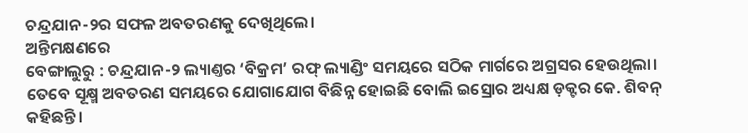ଚନ୍ଦ୍ରଯାନ-୨ର ସଫଳ ଅବତରଣକୁ ଦେଖିଥିଲେ।
ଅନ୍ତିମକ୍ଷଣରେ
ବେଙ୍ଗାଲୁରୁ : ଚନ୍ଦ୍ରଯାନ-୨ ଲ୍ୟାଣ୍ତର ‘ବିକ୍ରମ’ ରଫ୍ ଲ୍ୟାଣ୍ଡିଂ ସମୟରେ ସଠିକ ମାର୍ଗରେ ଅଗ୍ରସର ହେଉଥିଲା। ତେବେ ସୂକ୍ଷ୍ମ ଅବତରଣ ସମୟରେ ଯୋଗାଯୋଗ ବିଛିନ୍ନ ହୋଇଛି ବୋଲି ଇସ୍ରୋର ଅଧ୍ୟକ୍ଷ ଡ଼କ୍ଟର କେ. ଶିବନ୍ କହିଛନ୍ତି ।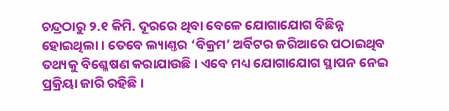ଚନ୍ଦ୍ରଠାରୁ ୨.୧ କିମି. ଦୂରରେ ଥିବା ବେଳେ ଯୋଗାଯୋଗ ବିଛିନ୍ନ ହୋଇଥିଲା। ତେବେ ଲ୍ୟାଣ୍ତର ‘ବିକ୍ରମ’ ଅର୍ବିଟର ଜରିଆରେ ପଠାଇଥିବ ତଥ୍ୟକୁ ବିଶ୍ଳେଷଣ କରାଯାଉଛି। ଏବେ ମଧ୍ୟ ଯୋଗାଯୋଗ ସ୍ଥାପନ ନେଇ ପ୍ରକ୍ରିୟା ଜାରି ରହିଛି।